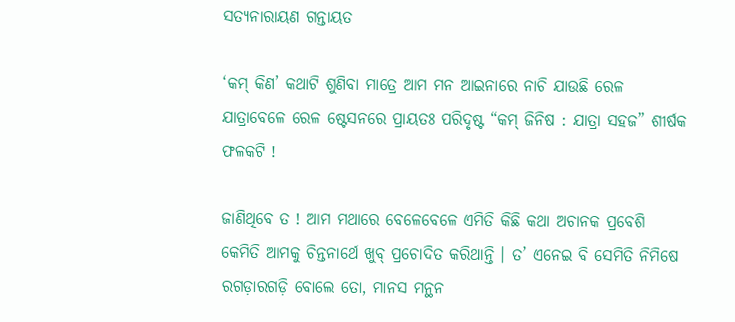ସତ୍ୟନାରାୟଣ ଗନ୍ତାୟତ

‘କମ୍ କିଣ’ କଥାଟି ଶୁଣିବା ମାତ୍ରେ ଆମ ମନ ଆଇନାରେ ନାଚି ଯାଉଛି ରେଳ ଯାତ୍ରାବେଳେ ରେଳ ଷ୍ଟେସନରେ ପ୍ରାୟତଃ ପରିଦୃଷ୍ଟ “କମ୍ ଜିନିଷ : ଯାତ୍ରା ସହଜ” ଶୀର୍ଷକ ଫଳକଟି !

ଜାଣିଥିବେ ତ ! ଆମ ମଥାରେ ବେଳେବେଳେ ଏମିତି କିଛି କଥା ଅଚାନକ ପ୍ରବେଶି କେମିତି ଆମକୁ ଚିନ୍ତନାର୍ଥେ ଖୁବ୍ ପ୍ରଚୋଦିତ କରିଥାନ୍ତି । ତ’ ଏନେଇ ବି ସେମିତି ନିମିଷେ ରଗଡ଼ାରଗଡ଼ି ବୋଲେ ତୋ, ମାନସ ମନ୍ଥନ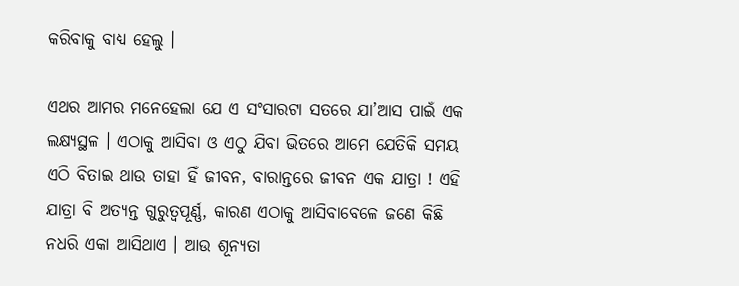କରିବାକୁ ବାଧ୍ୟ ହେଲୁ ।

ଏଥର ଆମର ମନେହେଲା ଯେ ଏ ସଂସାରଟା ସତରେ ଯା’ଆସ ପାଇଁ ଏକ ଲକ୍ଷ୍ୟସ୍ଥଳ । ଏଠାକୁ ଆସିବା ଓ ଏଠୁ ଯିବା ଭିତରେ ଆମେ ଯେତିକି ସମୟ ଏଠି ବିତାଇ ଥାଉ ତାହା ହିଁ ଜୀବନ, ବାରାନ୍ତରେ ଜୀବନ ଏକ ଯାତ୍ରା ! ଏହି ଯାତ୍ରା ବି ଅତ୍ୟନ୍ତ ଗୁରୁତ୍ୱପୂର୍ଣ୍ଣ, କାରଣ ଏଠାକୁ ଆସିବାବେଳେ ଜଣେ କିଛି ନଧରି ଏକା ଆସିଥାଏ । ଆଉ ଶୂନ୍ୟତା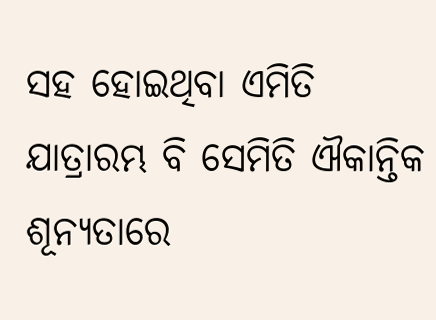ସହ ହୋଇଥିବା ଏମିତି ଯାତ୍ରାରମ୍ଭ ବି ସେମିତି ଐକାନ୍ତିକ ଶୂନ୍ୟତାରେ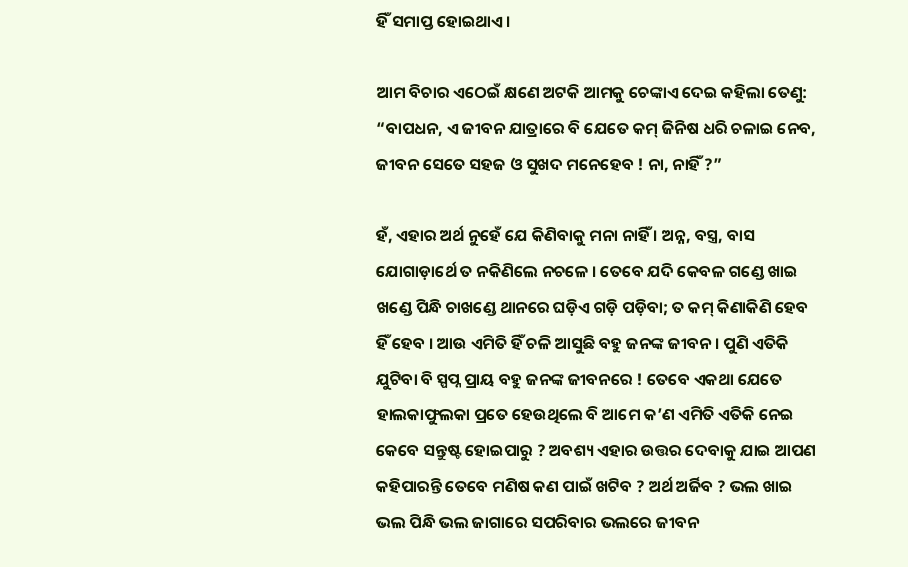ହିଁ ସମାପ୍ତ ହୋଇଥାଏ ।

ଆମ ବିଚାର ଏଠେଇଁ କ୍ଷଣେ ଅଟକି ଆମକୁ ଚେଙ୍କାଏ ଦେଇ କହିଲା ତେଣୁ: “ବାପଧନ, ଏ ଜୀବନ ଯାତ୍ରାରେ ବି ଯେତେ କମ୍ ଜିନିଷ ଧରି ଚଳାଇ ନେବ, ଜୀବନ ସେତେ ସହଜ ଓ ସୁଖଦ ମନେହେବ ! ନା, ନାହିଁ ?”

ହଁ, ଏହାର ଅର୍ଥ ନୁହେଁ ଯେ କିଣିବାକୁ ମନା ନାହିଁ । ଅନ୍ନ, ବସ୍ତ୍ର, ବାସ ଯୋଗାଡ଼ାର୍ଥେ ତ ନକିଣିଲେ ନଚଳେ । ତେବେ ଯଦି କେବଳ ଗଣ୍ଡେ ଖାଇ ଖଣ୍ଡେ ପିନ୍ଧି ଚାଖଣ୍ଡେ ଥାନରେ ଘଡ଼ିଏ ଗଡ଼ି ପଡ଼ିବା; ତ କମ୍ କିଣାକିଣି ହେବ ହିଁ ହେବ । ଆଉ ଏମିତି ହିଁ ଚଳି ଆସୁଛି ବହୁ ଜନଙ୍କ ଜୀବନ । ପୁଣି ଏତିକି ଯୁଟିବା ବି ସ୍ପପ୍ନ ପ୍ରାୟ ବହୁ ଜନଙ୍କ ଜୀବନରେ ! ତେବେ ଏକଥା ଯେତେ ହାଲକାଫୁଲକା ପ୍ରତେ ହେଉଥିଲେ ବି ଆମେ କ’ଣ ଏମିତି ଏତିକି ନେଇ କେବେ ସନ୍ତୁଷ୍ଟ ହୋଇପାରୁ ? ଅବଶ୍ୟ ଏହାର ଉତ୍ତର ଦେବାକୁ ଯାଇ ଆପଣ କହିପାରନ୍ତି ତେବେ ମଣିଷ କଣ ପାଇଁ ଖଟିବ ? ଅର୍ଥ ଅର୍ଜିବ ? ଭଲ ଖାଇ ଭଲ ପିନ୍ଧି ଭଲ ଜାଗାରେ ସପରିବାର ଭଲରେ ଜୀବନ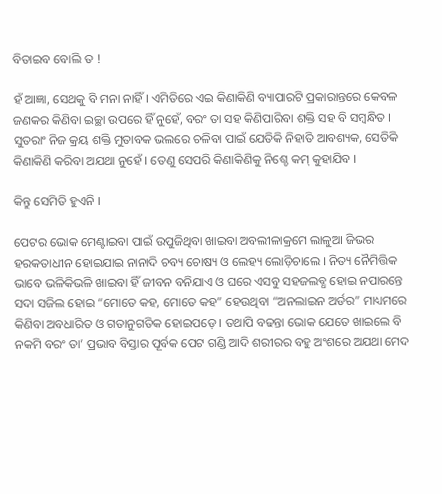ବିତାଇବ ବୋଲି ତ !

ହଁ ଆଜ୍ଞା, ସେଥକୁ ବି ମନା ନାହିଁ । ଏମିତିରେ ଏଇ କିଣାକିଣି ବ୍ୟାପାରଟି ପ୍ରକାରାନ୍ତରେ କେବଳ ଜଣକର କିଣିବା ଇଚ୍ଛା ଉପରେ ହିଁ ନୁହେଁ, ବରଂ ତା ସହ କିଣିପାରିବା ଶକ୍ତି ସହ ବି ସମ୍ବନ୍ଧିତ । ସୁତରାଂ ନିଜ କ୍ରୟ ଶକ୍ତି ମୁତାବକ ଭଲରେ ଚଳିବା ପାଇଁ ଯେତିକି ନିହାତି ଆବଶ୍ୟକ, ସେତିକି କିଣାକିଣି କରିବା ଅଯଥା ନୁହେଁ । ତେଣୁ ସେପରି କିଣାକିଣିକୁ ନିଶ୍ଚେ କମ୍ କୁହାଯିବ ।

କିନ୍ତୁ ସେମିତି ହୁଏନି ।

ପେଟର ଭୋକ ମେଣ୍ଟାଇବା ପାଇଁ ଉପୁଜିଥିବା ଖାଇବା ଅବଲୀଳାକ୍ରମେ ଲାଳୁଆ ଜିଭର ହରକତାଧୀନ ହୋଇଯାଇ ନାନାଦି ଚବ୍ୟ ଚୋଷ୍ୟ ଓ ଲେହ୍ୟ ଲୋଡ଼ିଚାଲେ । ନିତ୍ୟ ନୈମିତ୍ତିକ ଭାବେ ଭଳିକିଭଳି ଖାଇବା ହିଁ ଜୀବନ ବନିଯାଏ ଓ ଘରେ ଏସବୁ ସହଜଲବ୍ଧ ହୋଇ ନପାରନ୍ତେ ସଦା ସଜିଲ ହୋଇ “ମୋତେ କହ, ମୋତେ କହ” ହେଉଥିବା “ଅନଲାଇନ ଅର୍ଡର” ମାଧ୍ୟମରେ କିଣିବା ଅବଧାରିତ ଓ ଗତାନୁଗତିକ ହୋଇପଡ଼େ । ତଥାପି ବଢନ୍ତା ଭୋକ ଯେତେ ଖାଇଲେ ବି ନକମି ବରଂ ତା’ ପ୍ରଭାବ ବିସ୍ତାର ପୂର୍ବକ ପେଟ ଗଣ୍ଡି ଆଦି ଶରୀରର ବହୁ ଅଂଶରେ ଅଯଥା ମେଦ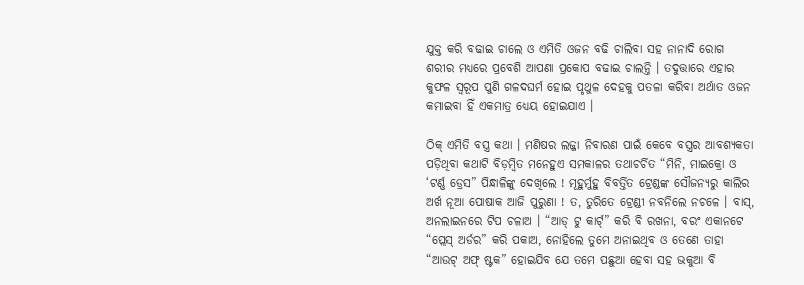ଯୁକ୍ତ କରି ବଢାଇ ଚାଲେ ଓ ଏମିତି ଓଜନ ବଢି ଚାଲିବା ସହ ନାନାଦି ରୋଗ ଶରୀର ମଧ୍ୟରେ ପ୍ରବେଶି ଆପଣା ପ୍ରକୋପ ବଢାଇ ଚାଲନ୍ତି । ତଦୁତ୍ତାରେ ଏହାର କୁଫଳ ସ୍ୱରୂପ ପୁଣି ଗଳଦଘର୍ମ ହୋଇ ପୃଥୁଳ ଦେହକୁ ପତଳା କରିବା ଅର୍ଥାତ ଓଜନ କମାଇବା ହିଁ ଏକମାତ୍ର ଧ୍ୟେୟ ହୋଇଯାଏ ।

ଠିକ୍ ଏମିତି ବସ୍ତ୍ର କଥା । ମଣିଷର ଲଜ୍ଜା ନିବାରଣ ପାଇଁ କେବେ ବସ୍ତ୍ରର ଆବଶ୍ୟକତା ପଡ଼ିଥିବା କଥାଟି ବିଡ଼ମ୍ବିତ ମନେହୁଏ ସମକାଳର ତଥାଚର୍ଚିତ “ମିନି, ମାଇକ୍ରୋ ଓ ‘ଟର୍ଣ୍ଣ ଡ୍ରେସ” ପିନ୍ଧାଳିଙ୍କୁ ଦେଖିଲେ ! ମୂହୁର୍ମୁହୁ ବିବର୍ତ୍ତିତ ଟ୍ରେଣ୍ଡଙ୍କ ସୌଜନ୍ୟରୁ କାଲିର ଅର୍ଖ ନୂଆ ପୋଷାକ ଆଜି ପୁରୁଣା ! ତ, ତୁରିତେ ଟ୍ରେଣ୍ଡୀ ନବନିଲେ ନଚଳେ । ବାସ୍, ଅନଲାଇନରେ ଟିପ ଚଳାଅ । “ଆଡ୍ ଟୁ କାର୍ଟ୍” କରି ବି ରଖନା, ବରଂ ଏକାନଟେ “ପ୍ଲେସ୍ ଅର୍ଡର” କରି ପକାଅ, ନୋହିଲେ ତୁମେ ଅନାଇଥିବ ଓ ତେଣେ ତାହା “ଆଉଟ୍ ଅଫ୍ ଷ୍ଟକ” ହୋଇଯିବ ଯେ ତମେ ପଛୁଆ ହେବା ସହ ଭକୁଆ ବି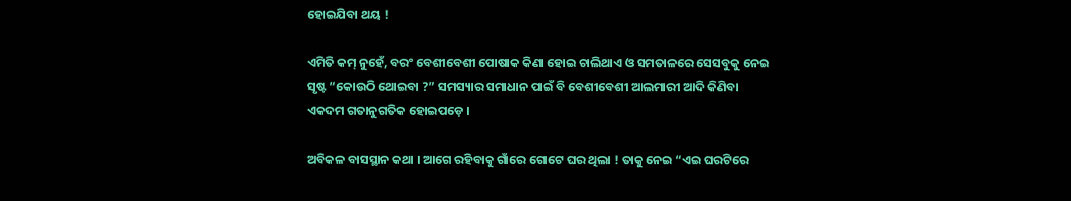ହୋଇଯିବା ଥୟ !

ଏମିତି କମ୍ ନୁହେଁ, ବରଂ ବେଶୀବେଶୀ ପୋଷାକ କିଣା ହୋଇ ଚାଲିଥାଏ ଓ ସମତାଳରେ ସେସବୁକୁ ନେଇ ସୃଷ୍ଟ “କୋଉଠି ଥୋଇବା ?” ସମସ୍ୟାର ସମାଧାନ ପାଇଁ ବି ବେଶୀବେଶୀ ଆଲମାରୀ ଆଦି କିଣିବା ଏକଦମ ଗତାନୁଗତିକ ହୋଇପଡ଼େ ।

ଅବିକଳ ବାସସ୍ଥାନ କଥା । ଆଗେ ରହିବାକୁ ଗାଁରେ ଗୋଟେ ଘର ଥିଲା ! ତାକୁ ନେଇ “ଏଇ ଘରଟିରେ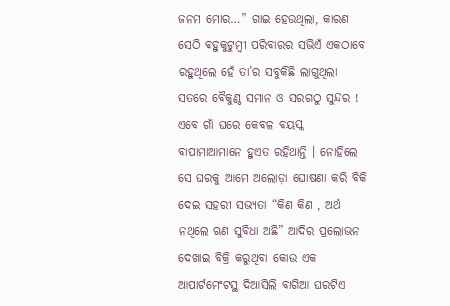ଜନମ ମୋର…” ଗାଇ ହେଉଥିଲା, କାରଣ ସେଠି ଵହୁକୁଟୁମ୍ବୀ ପରିବାରର ସଭିଏଁ ଏକଠାବେ ରହୁଥିଲେ ହେଁ ତା’ର ସବୁକିଛି ଲାଗୁଥିଲା ସତରେ ବୈକୁଣ୍ଠ ସମାନ ଓ ସରଗଠୁ ସୁନ୍ଦର ! ଏବେ ଗାଁ ଘରେ କେବଳ ବୟସ୍କ ବାପାମାଆମାନେ ହୁଏତ ରହିଥାନ୍ତି । ନୋହିଲେ ସେ ଘରକୁ ଆମେ ଅଲୋଡ଼ା ଘୋଷଣା କରି ବିକି ଦେଇ ସହରୀ ସଭ୍ୟତା “କିଣ କିଣ , ଅର୍ଥ ନଥିଲେ ଋଣ ସୁବିଧା ଅଛି” ଆଦିର ପ୍ରଲୋଭନ ଦେଖାଇ ବିକ୍ରି କରୁଥିବା କୋଉ ଏକ ଆପାର୍ଟମେଂଟସ୍ଥ ଦିଆସିଲି ବାଗିଆ ଘରଟିଏ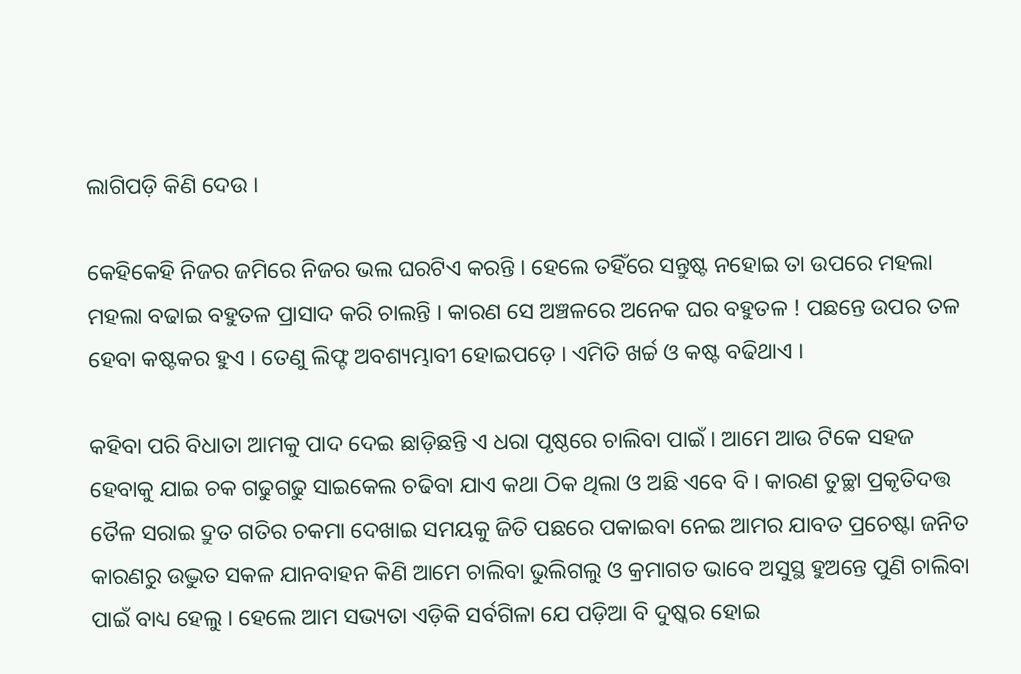ଲାଗିପଡ଼ି କିଣି ଦେଉ ।

କେହିକେହି ନିଜର ଜମିରେ ନିଜର ଭଲ ଘରଟିଏ କରନ୍ତି । ହେଲେ ତହିଁରେ ସନ୍ତୁଷ୍ଟ ନହୋଇ ତା ଉପରେ ମହଲା ମହଲା ବଢାଇ ବହୁତଳ ପ୍ରାସାଦ କରି ଚାଲନ୍ତି । କାରଣ ସେ ଅଞ୍ଚଳରେ ଅନେକ ଘର ବହୁତଳ ! ପଛନ୍ତେ ଉପର ତଳ ହେବା କଷ୍ଟକର ହୁଏ । ତେଣୁ ଲିଫ୍ଟ ଅବଶ୍ୟମ୍ଭାବୀ ହୋଇପଡ଼େ । ଏମିତି ଖର୍ଚ୍ଚ ଓ କଷ୍ଟ ବଢିଥାଏ ।

କହିବା ପରି ବିଧାତା ଆମକୁ ପାଦ ଦେଇ ଛାଡ଼ିଛନ୍ତି ଏ ଧରା ପୃଷ୍ଠରେ ଚାଲିବା ପାଇଁ । ଆମେ ଆଉ ଟିକେ ସହଜ ହେବାକୁ ଯାଇ ଚକ ଗଢୁଗଢୁ ସାଇକେଲ ଚଢିବା ଯାଏ କଥା ଠିକ ଥିଲା ଓ ଅଛି ଏବେ ବି । କାରଣ ତୁଚ୍ଛା ପ୍ରକୃତିଦତ୍ତ ତୈଳ ସରାଇ ଦ୍ରୁତ ଗତିର ଚକମା ଦେଖାଇ ସମୟକୁ ଜିତି ପଛରେ ପକାଇବା ନେଇ ଆମର ଯାବତ ପ୍ରଚେଷ୍ଟା ଜନିତ କାରଣରୁ ଉଦ୍ଭୁତ ସକଳ ଯାନବାହନ କିଣି ଆମେ ଚାଲିବା ଭୁଲିଗଲୁ ଓ କ୍ରମାଗତ ଭାବେ ଅସୁସ୍ଥ ହୁଅନ୍ତେ ପୁଣି ଚାଲିବା ପାଇଁ ବାଧ୍ୟ ହେଲୁ । ହେଲେ ଆମ ସଭ୍ୟତା ଏଡ଼ିକି ସର୍ବଗିଳା ଯେ ପଡ଼ିଆ ବି ଦୁଷ୍କର ହୋଇ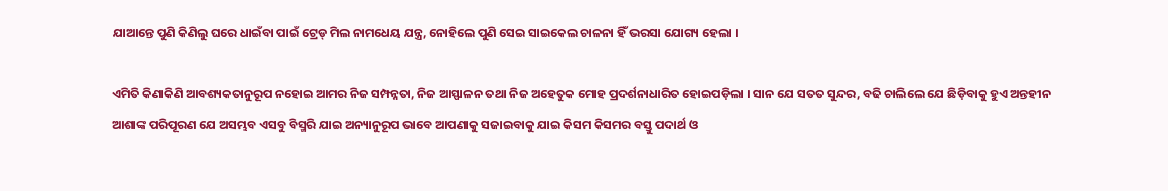ଯାଆନ୍ତେ ପୁଣି କିଣିଲୁ ଘରେ ଧାଇଁବା ପାଇଁ ଟ୍ରେଡ୍ ମିଲ ନାମଧେୟ ଯନ୍ତ୍ର, ନୋହିଲେ ପୁଣି ସେଇ ସାଇକେଲ ଚାଳନା ହିଁ ଭରସା ଯୋଗ୍ୟ ହେଲା ।

ଏମିତି କିଣାକିଣି ଆବଶ୍ୟକତାନୁରୂପ ନହୋଇ ଆମର ନିଜ ସମ୍ପନ୍ନତା, ନିଜ ଆସ୍ଫାଳନ ତଥା ନିଜ ଅହେତୁକ ମୋହ ପ୍ରଦର୍ଶନାଧାରିତ ହୋଇପଡ଼ିଲା । ସାନ ଯେ ସତତ ସୁନ୍ଦର, ବଢି ଚାଲିଲେ ଯେ ଛିଡ଼ିବାକୁ ହୁଏ ଅନ୍ତହୀନ ଆଶାଙ୍କ ପରିପୂରଣ ଯେ ଅସମ୍ଭବ ଏସବୁ ବିସ୍ମରି ଯାଇ ଅନ୍ୟାନୁରୂପ ଭାବେ ଆପଣାକୁ ସଜାଇବାକୁ ଯାଇ କିସମ କିସମର ବସ୍ତୁ ପଦାର୍ଥ ଓ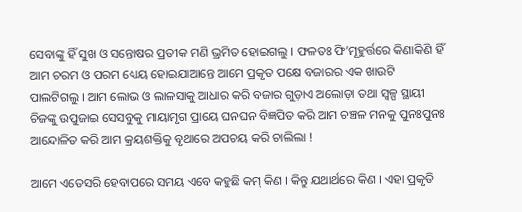ସେବାଙ୍କୁ ହିଁ ସୁଖ ଓ ସନ୍ତୋଷର ପ୍ରତୀକ ମଣି ଭ୍ରମିତ ହୋଇଗଲୁ । ଫଳତଃ ଫି’ମୂହୁର୍ତ୍ତରେ କିଣାକିଣି ହିଁ ଆମ ଚରମ ଓ ପରମ ଧ୍ୟେୟ ହୋଇଯାଆନ୍ତେ ଆମେ ପ୍ରକୃତ ପକ୍ଷେ ବଜାରର ଏକ ଖାଉଟି ପାଲଟିଗଲୁ । ଆମ ଲୋଭ ଓ ଲାଳସାକୁ ଆଧାର କରି ବଜାର ଗୁଡ଼ାଏ ଅଲୋଡ଼ା ତଥା ସ୍ୱଳ୍ପ ସ୍ଥାୟୀ ଚିଜଙ୍କୁ ଉପୁଜାଇ ସେସବୁକୁ ମାୟାମୃଗ ପ୍ରାୟେ ଘନଘନ ବିଜ୍ଞପିତ କରି ଆମ ଚଞ୍ଚଳ ମନକୁ ପୁନଃପୁନଃ ଆନ୍ଦୋଳିତ କରି ଆମ କ୍ରୟଶକ୍ତିକୁ ବୃଥାରେ ଅପଚୟ କରି ଚାଲିଲା !

ଆମେ ଏତେସରି ହେବାପରେ ସମୟ ଏବେ କହୁଛି କମ୍ କିଣ । କିନ୍ତୁ ଯଥାର୍ଥରେ କିଣ । ଏହା ପ୍ରକୃତି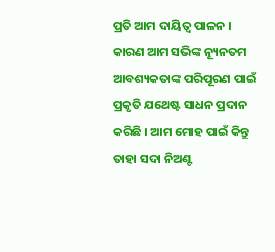ପ୍ରତି ଆମ ଦାୟିତ୍ୱ ପାଳନ । କାରଣ ଆମ ସଭିଙ୍କ ନ୍ୟୂନତମ ଆବଶ୍ୟକତାଙ୍କ ପରିପୂରଣ ପାଇଁ ପ୍ରକୃତି ଯଥେଷ୍ଟ ସାଧନ ପ୍ରଦାନ କରିଛି । ଆମ ମୋହ ପାଇଁ କିନ୍ତୁ ତାହା ସଦା ନିଅଣ୍ଟ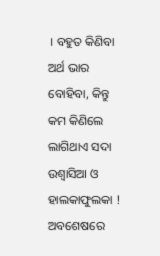। ବହୁତ କିଣିବା ଅର୍ଥ ଭାର ବୋହିବା, କିନ୍ତୁ କମ କିଣିଲେ ଲାଗିଥାଏ ସଦା ଉଶ୍ୱାସିଆ ଓ ହାଲକାଫୁଲକା ! ଅବଶେଷରେ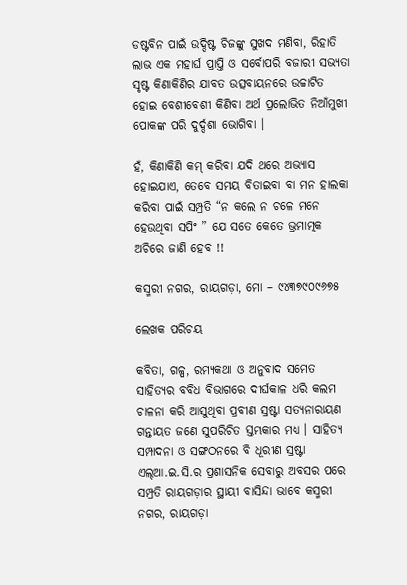ଡଷ୍ଟବିନ ପାଇଁ ଉଦ୍ଦିଷ୍ଟ ଚିଜଙ୍କୁ ସୁଖଦ ମଣିବା, ରିହାତି ଲାଭ ଏକ ମହାର୍ଘ ପ୍ରାପ୍ତି ଓ ସର୍ବୋପରି ବଜାରୀ ସଭ୍ୟତା ସୃଷ୍ଟ କିଣାକିଣିର ଯାବତ ଉତ୍ସବାୟନରେ ଉଚ୍ଚାଟିତ ହୋଇ ବେଶୀବେଶୀ କିଣିବା ଅର୍ଥ ପ୍ରଲୋଭିତ ନିଆଁମୁଖୀ ପୋକଙ୍କ ପରି ଦୁର୍ଦ୍ଦଶା ଭୋଗିବା ।

ହଁ, କିଣାକିଣି କମ୍ କରିବା ଯଦି ଥରେ ଅଭ୍ୟାସ ହୋଇଯାଏ, ତେବେ ସମୟ ବିତାଇବା ବା ମନ ହାଲକା କରିବା ପାଇଁ ସମ୍ପ୍ରତି “ନ କଲେ ନ ଚଳେ ମନେ ହେଉଥିବା ସପିଂ ” ଯେ ସତେ କେତେ ଭ୍ରମାତ୍ମକ ଅଚିରେ ଜାଣି ହେବ !!

କସ୍ମରୀ ନଗର, ରାୟଗଡ଼ା, ମୋ – ୯୪୩୭୯୦୯୬୭୫

ଲେଖକ ପରିଚୟ

କବିତା, ଗଳ୍ପ, ରମ୍ୟକଥା ଓ ଅନୁବାଦ ସମେତ ସାହିତ୍ୟର ବବିଧ ବିଭାଗରେ ଦୀର୍ଘକାଳ ଧରି କଲମ ଚାଳନା କରି ଆସୁଥିବା ପ୍ରବୀଣ ସ୍ରଷ୍ଟା ସତ୍ୟନାରାୟଣ ଗନ୍ତାୟତ ଜଣେ ସୁପରିଚିତ ସ୍ତମ୍ଭକାର ମଧ୍ୟ । ସାହିତ୍ୟ ସମ୍ପାଦନା ଓ ସଙ୍ଗଠନରେ ବି ଧୂରୀଣ ସ୍ରଷ୍ଟା ଏଲ୍ଆ.ଇ.ସି.ର ପ୍ରଶାସନିକ ସେବାରୁ ଅବସର ପରେ ସମ୍ପ୍ରତି ରାୟଗଡ଼ାର ସ୍ଥାୟୀ ବାସିନ୍ଦା ଭାବେ କସ୍ମରୀ ନଗର, ରାୟଗଡ଼ା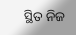ସ୍ଥିତ ନିଜ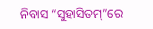ନିବାସ “ସୁହାସିତମ୍”ରେ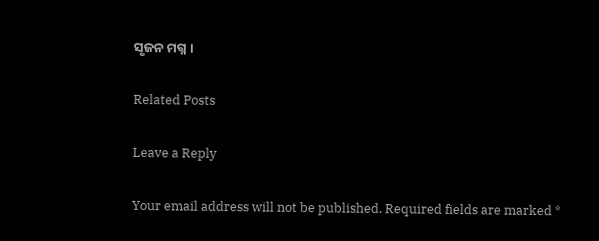ସୃଜନ ମଗ୍ନ ।

Related Posts

Leave a Reply

Your email address will not be published. Required fields are marked *